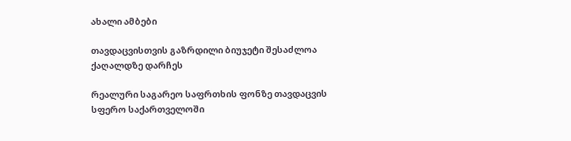ახალი ამბები

თავდაცვისთვის გაზრდილი ბიუჯეტი შესაძლოა ქაღალდზე დარჩეს

რეალური საგარეო საფრთხის ფონზე თავდაცვის სფერო საქართველოში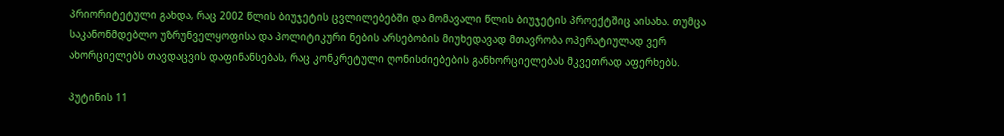პრიორიტეტული გახდა, რაც 2002 წლის ბიუჯეტის ცვლილებებში და მომავალი წლის ბიუჯეტის პროექტშიც აისახა. თუმცა საკანონმდებლო უზრუნველყოფისა და პოლიტიკური ნების არსებობის მიუხედავად მთავრობა ოპერატიულად ვერ ახორციელებს თავდაცვის დაფინანსებას, რაც კონკრეტული ღონისძიებების განხორციელებას მკვეთრად აფერხებს.

პუტინის 11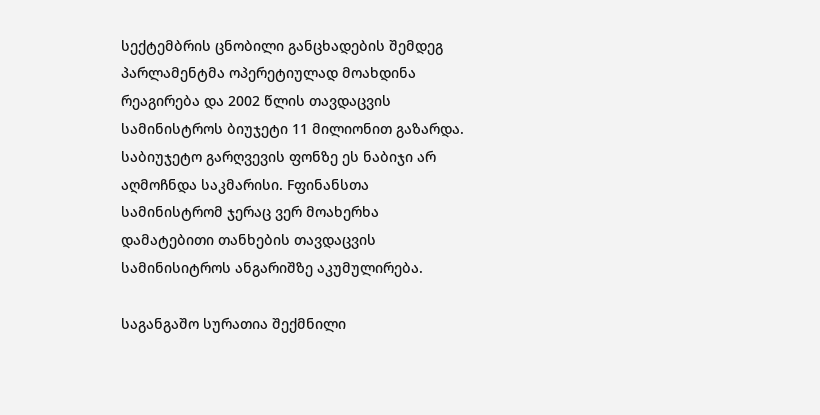სექტემბრის ცნობილი განცხადების შემდეგ პარლამენტმა ოპერეტიულად მოახდინა რეაგირება და 2002 წლის თავდაცვის სამინისტროს ბიუჯეტი 11 მილიონით გაზარდა. საბიუჯეტო გარღვევის ფონზე ეს ნაბიჯი არ აღმოჩნდა საკმარისი. Fფინანსთა სამინისტრომ ჯერაც ვერ მოახერხა დამატებითი თანხების თავდაცვის სამინისიტროს ანგარიშზე აკუმულირება.

საგანგაშო სურათია შექმნილი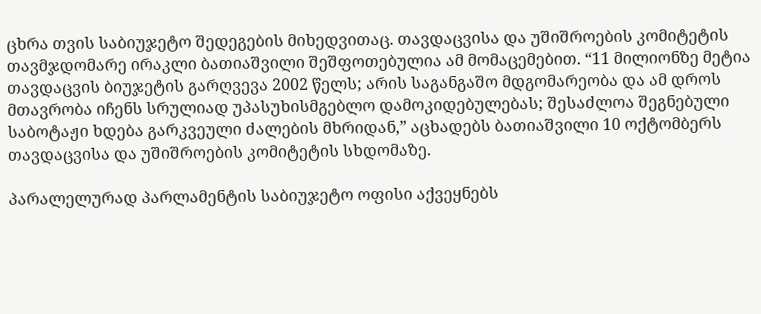ცხრა თვის საბიუჯეტო შედეგების მიხედვითაც. თავდაცვისა და უშიშროების კომიტეტის თავმჯდომარე ირაკლი ბათიაშვილი შეშფოთებულია ამ მომაცემებით. “11 მილიონზე მეტია თავდაცვის ბიუჯეტის გარღვევა 2002 წელს; არის საგანგაშო მდგომარეობა და ამ დროს მთავრობა იჩენს სრულიად უპასუხისმგებლო დამოკიდებულებას; შესაძლოა შეგნებული საბოტაჟი ხდება გარკვეული ძალების მხრიდან,” აცხადებს ბათიაშვილი 10 ოქტომბერს თავდაცვისა და უშიშროების კომიტეტის სხდომაზე.

პარალელურად პარლამენტის საბიუჯეტო ოფისი აქვეყნებს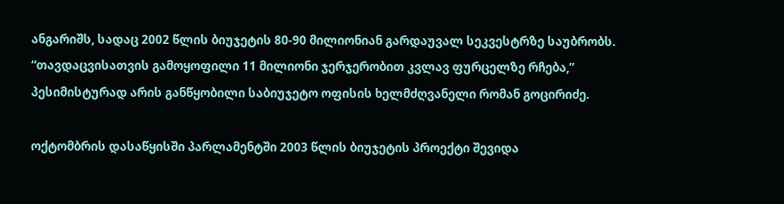ანგარიშს, სადაც 2002 წლის ბიუჯეტის 80-90 მილიონიან გარდაუვალ სეკვესტრზე საუბრობს. “თავდაცვისათვის გამოყოფილი 11 მილიონი ჯერჯერობით კვლავ ფურცელზე რჩება,” პესიმისტურად არის განწყობილი საბიუჯეტო ოფისის ხელმძღვანელი რომან გოცირიძე.

ოქტომბრის დასაწყისში პარლამენტში 2003 წლის ბიუჯეტის პროექტი შევიდა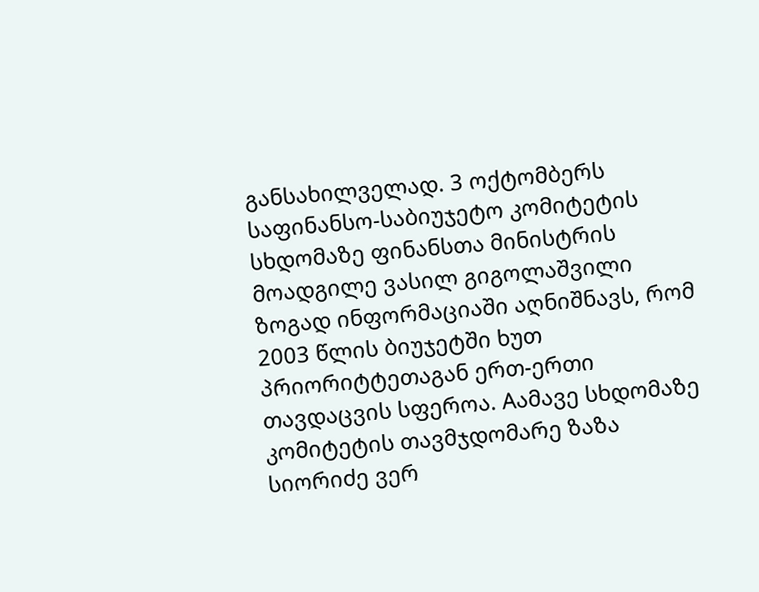განსახილველად. 3 ოქტომბერს საფინანსო-საბიუჯეტო კომიტეტის სხდომაზე ფინანსთა მინისტრის მოადგილე ვასილ გიგოლაშვილი ზოგად ინფორმაციაში აღნიშნავს, რომ 2003 წლის ბიუჯეტში ხუთ პრიორიტტეთაგან ერთ-ერთი თავდაცვის სფეროა. Aამავე სხდომაზე კომიტეტის თავმჯდომარე ზაზა სიორიძე ვერ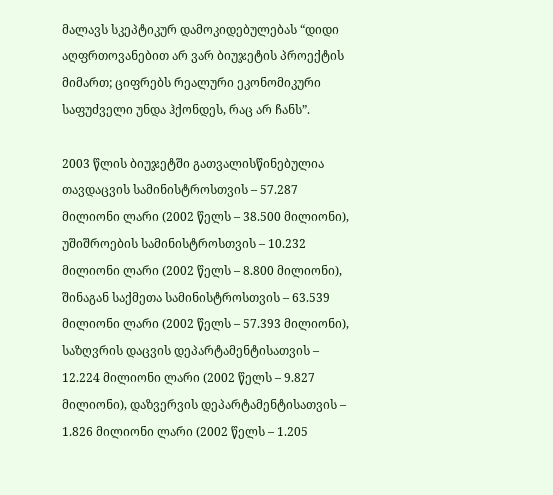მალავს სკეპტიკურ დამოკიდებულებას “დიდი აღფრთოვანებით არ ვარ ბიუჯეტის პროექტის მიმართ; ციფრებს რეალური ეკონომიკური საფუძველი უნდა ჰქონდეს, რაც არ ჩანს”.

2003 წლის ბიუჯეტში გათვალისწინებულია თავდაცვის სამინისტროსთვის – 57.287 მილიონი ლარი (2002 წელს – 38.500 მილიონი), უშიშროების სამინისტროსთვის – 10.232 მილიონი ლარი (2002 წელს – 8.800 მილიონი), შინაგან საქმეთა სამინისტროსთვის – 63.539 მილიონი ლარი (2002 წელს – 57.393 მილიონი), საზღვრის დაცვის დეპარტამენტისათვის – 12.224 მილიონი ლარი (2002 წელს – 9.827 მილიონი), დაზვერვის დეპარტამენტისათვის – 1.826 მილიონი ლარი (2002 წელს – 1.205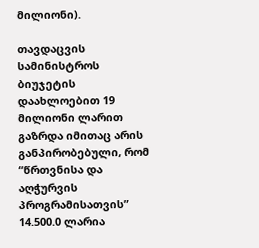მილიონი).

თავდაცვის სამინისტროს ბიუჯეტის დაახლოებით 19 მილიონი ლარით გაზრდა იმითაც არის განპირობებული, რომ “წრთვნისა და აღჭურვის პროგრამისათვის” 14.500.0 ლარია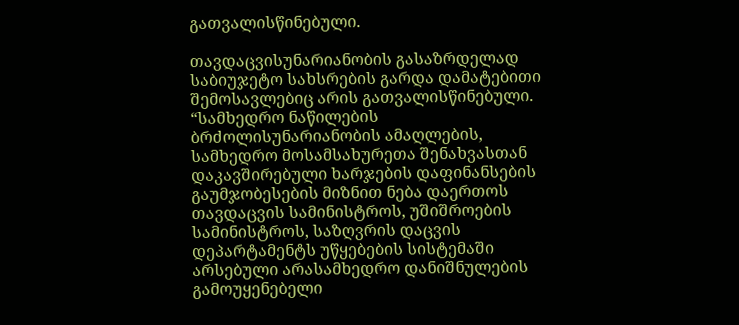გათვალისწინებული.

თავდაცვისუნარიანობის გასაზრდელად საბიუჯეტო სახსრების გარდა დამატებითი შემოსავლებიც არის გათვალისწინებული. “სამხედრო ნაწილების ბრძოლისუნარიანობის ამაღლების, სამხედრო მოსამსახურეთა შენახვასთან დაკავშირებული ხარჯების დაფინანსების გაუმჯობესების მიზნით ნება დაერთოს თავდაცვის სამინისტროს, უშიშროების სამინისტროს, საზღვრის დაცვის დეპარტამენტს უწყებების სისტემაში არსებული არასამხედრო დანიშნულების გამოუყენებელი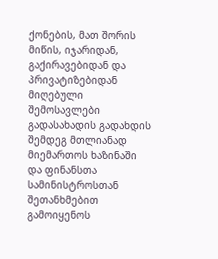ქონების, მათ შორის მიწის, იჯარიდან, გაქირავებიდან და პრივატიზებიდან მიღებული შემოსავლები გადასახადის გადახდის შემდეგ მთლიანად მიემართოს ხაზინაში და ფინანსთა სამინისტროსთან შეთანხმებით გამოიყენოს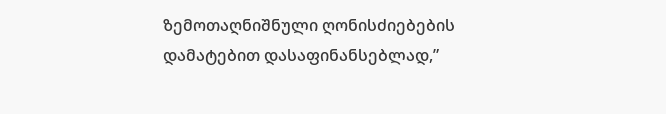ზემოთაღნიშნული ღონისძიებების დამატებით დასაფინანსებლად,”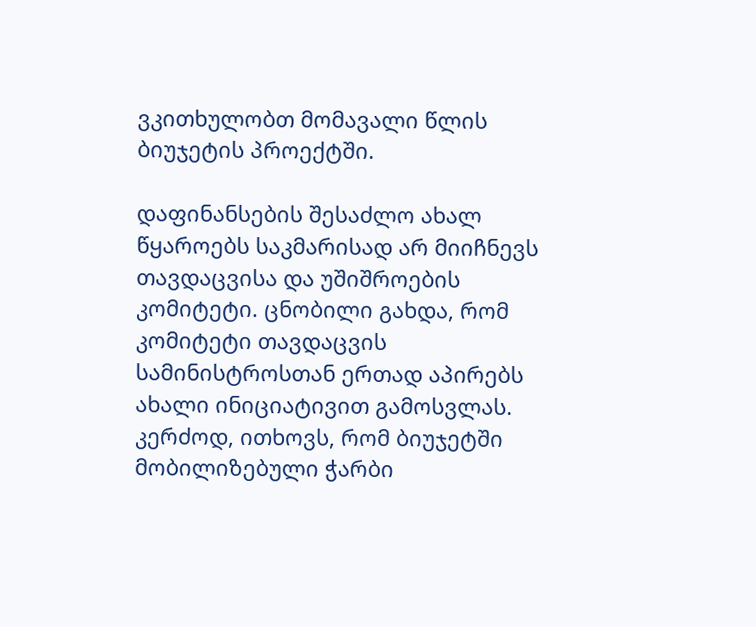ვკითხულობთ მომავალი წლის ბიუჯეტის პროექტში.

დაფინანსების შესაძლო ახალ წყაროებს საკმარისად არ მიიჩნევს თავდაცვისა და უშიშროების კომიტეტი. ცნობილი გახდა, რომ კომიტეტი თავდაცვის სამინისტროსთან ერთად აპირებს ახალი ინიციატივით გამოსვლას. კერძოდ, ითხოვს, რომ ბიუჯეტში მობილიზებული ჭარბი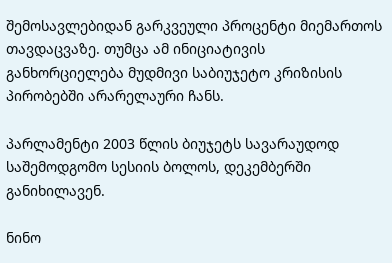შემოსავლებიდან გარკვეული პროცენტი მიემართოს თავდაცვაზე. თუმცა ამ ინიციატივის განხორციელება მუდმივი საბიუჯეტო კრიზისის პირობებში არარელაური ჩანს.

პარლამენტი 2003 წლის ბიუჯეტს სავარაუდოდ საშემოდგომო სესიის ბოლოს, დეკემბერში განიხილავენ.

ნინო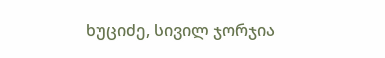ხუციძე, სივილ ჯორჯია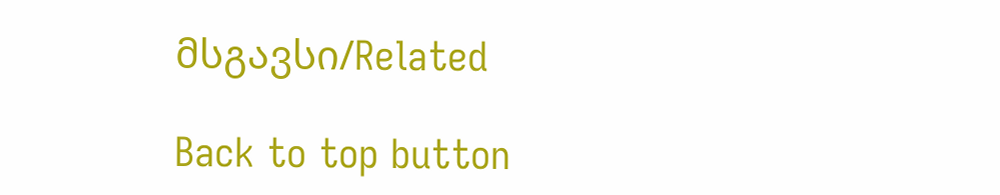მსგავსი/Related

Back to top button